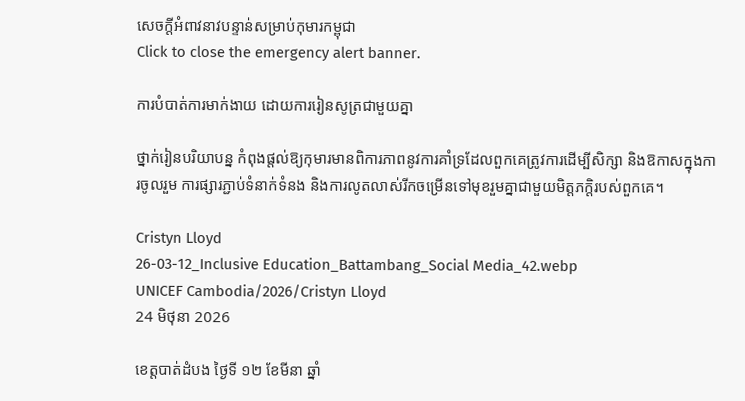សេចក្តីអំពាវនាវបន្ទាន់សម្រាប់កុមារកម្ពុជា
Click to close the emergency alert banner.

ការបំបាត់ការមាក់ងាយ ដោយការរៀនសូត្រជាមួយគ្នា

ថ្នាក់រៀនបរិយាបន្ន កំពុងផ្តល់ឱ្យកុមារមានពិការភាពនូវការគាំទ្រដែលពួកគេត្រូវការដើម្បីសិក្សា និងឱកាសក្នុងការចូលរួម ការផ្សារភ្ជាប់ទំនាក់ទំនង និងការលូតលាស់រីកចម្រើនទៅមុខរួមគ្នាជាមួយមិត្តភក្ដិរបស់ពួកគេ។

Cristyn Lloyd
26-03-12_Inclusive Education_Battambang_Social Media_42.webp
UNICEF Cambodia/2026/Cristyn Lloyd
24 មិថុនា 2026

ខេត្តបាត់ដំបង ថ្ងៃទី ១២ ខែមីនា ឆ្នាំ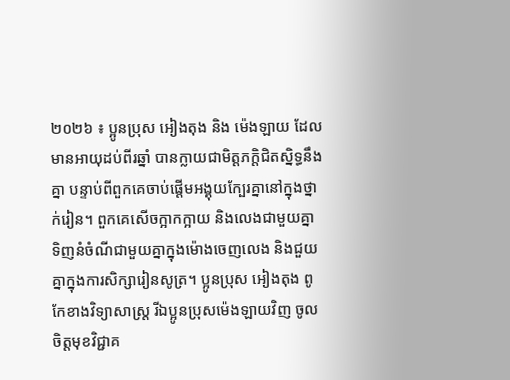២០២៦ ៖ ប្អូនប្រុស អៀងតុង និង ម៉េងឡាយ ដែលមានអាយុដប់ពីរឆ្នាំ បានក្លាយជាមិត្តភក្តិជិតស្និទ្ធនឹងគ្នា បន្ទាប់ពីពួកគេចាប់ផ្តើមអង្គុយក្បែរគ្នានៅក្នុងថ្នាក់រៀន។ ពួកគេសើចក្អាកក្អាយ និងលេងជាមួយគ្នា ទិញនំចំណីជាមួយគ្នាក្នុងម៉ោងចេញលេង និងជួយគ្នាក្នុងការសិក្សារៀនសូត្រ។ ប្អូនប្រុស អៀងតុង ពូកែខាងវិទ្យាសាស្ត្រ រីឯប្អូនប្រុសម៉េងឡាយវិញ ចូលចិត្តមុខវិជ្ជាគ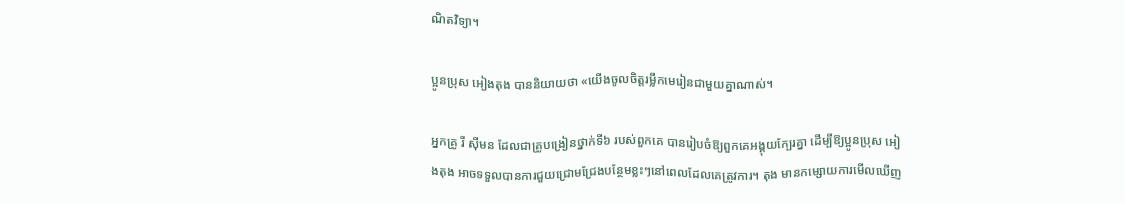ណិតវិទ្យា។

ប្អូនប្រុស អៀងតុង បាននិយាយថា «យើងចូលចិត្តរម្លឹកមេរៀនជាមួយគ្នាណាស់។

អ្នកគ្រូ រី ស៊ីមន ដែលជាគ្រូបង្រៀនថ្នាក់ទី៦ របស់ពួកគេ បានរៀបចំឱ្យពួកគេអង្គុយក្បែរគ្នា ដើម្បីឱ្យប្អូនប្រុស អៀងតុង អាចទទួលបានការជួយជ្រោមជ្រែងបន្ថែមខ្លះៗនៅពេលដែលគេត្រូវការ។ តុង មានកម្សោយការមើលឃើញ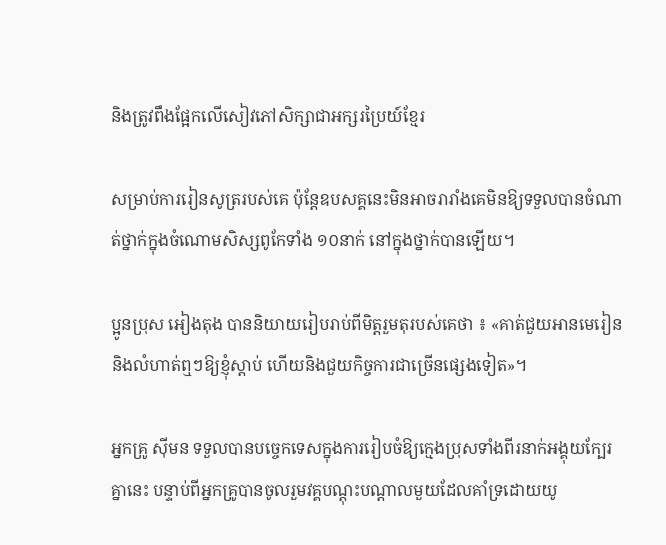និងត្រូវពឹងផ្អែកលើសៀវភៅសិក្សាជាអក្សរប្រៃយ៍ខ្មែរ

សម្រាប់ការរៀនសូត្ររបស់គេ ប៉ុន្តែឧបសគ្គនេះមិនអាចរារាំងគេមិនឱ្យទទួលបានចំណាត់ថ្នាក់ក្នុងចំណោមសិស្សពូកែទាំង ១០នាក់ នៅក្នុងថ្នាក់បានឡើយ។

ប្អូនប្រុស អៀងតុង បាននិយាយរៀបរាប់ពីមិត្តរួមតុរបស់គេថា ៖ «គាត់ជួយអានមេរៀន និងលំហាត់ឮៗឱ្យខ្ញុំស្តាប់ ហើយនិងជួយកិច្ចការជាច្រើនផ្សេងទៀត»។

អ្នកគ្រូ ស៊ីមន ទទួលបានបច្ចេកទេសក្នុងការរៀបចំឱ្យក្មេងប្រុសទាំងពីរនាក់អង្គុយក្បែរគ្នានេះ បន្ទាប់ពីអ្នកគ្រូបានចូលរួមវគ្គបណ្តុះបណ្តាលមួយដែលគាំទ្រដោយយូ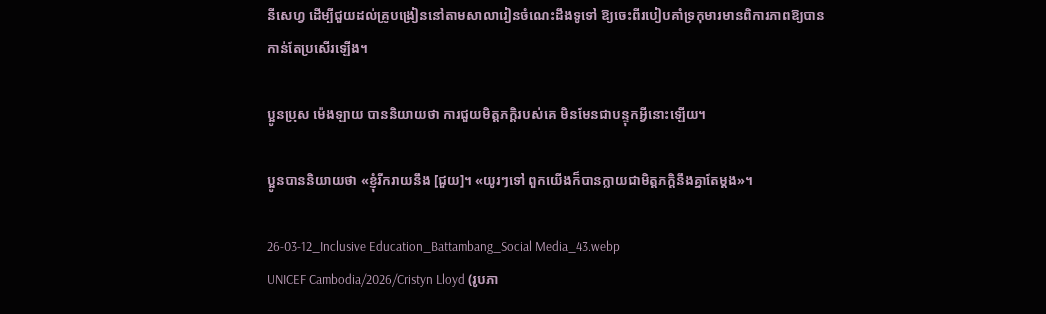នីសេហ្វ ដើម្បីជួយដល់គ្រូបង្រៀននៅតាមសាលារៀនចំណេះដឹងទូទៅ ឱ្យចេះពីរបៀបគាំទ្រកុមារមានពិការភាពឱ្យបានកាន់តែប្រសើរឡើង។

ប្អូនប្រុស ម៉េងឡាយ បាននិយាយថា ការជួយមិត្តភក្តិរបស់គេ មិនមែនជាបន្ទុកអ្វីនោះឡើយ។

ប្អូនបាននិយាយថា «ខ្ញុំរីករាយនឹង [ជួយ]។ «យូរៗទៅ ពួកយើងក៏បានក្លាយជាមិត្តភក្ដិនឹងគ្នាតែម្ដង»។

26-03-12_Inclusive Education_Battambang_Social Media_43.webp
UNICEF Cambodia/2026/Cristyn Lloyd (រូបភា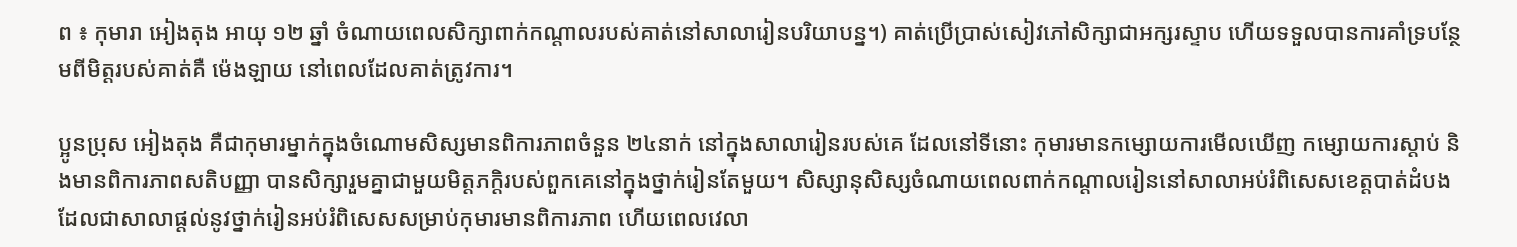ព ៖ កុមារា អៀងតុង អាយុ ១២ ឆ្នាំ ចំណាយពេលសិក្សាពាក់កណ្តាលរបស់គាត់នៅសាលារៀនបរិយាបន្ន។) គាត់ប្រើប្រាស់សៀវភៅសិក្សាជាអក្សរស្ទាប ហើយទទួលបានការគាំទ្របន្ថែមពីមិត្តរបស់គាត់គឺ ម៉េងឡាយ នៅពេលដែលគាត់ត្រូវការ។

ប្អូនប្រុស អៀងតុង គឺជាកុមារម្នាក់ក្នុងចំណោមសិស្សមានពិការភាពចំនួន ២៤នាក់ នៅក្នុងសាលារៀនរបស់គេ ដែលនៅទីនោះ កុមារមានកម្សោយការមើលឃើញ កម្សោយការស្ដាប់ និងមានពិការភាពសតិបញ្ញា បានសិក្សារួមគ្នាជាមួយមិត្តភក្តិរបស់ពួកគេនៅក្នុងថ្នាក់រៀនតែមួយ។ សិស្សានុសិស្សចំណាយពេលពាក់កណ្តាលរៀននៅសាលាអប់រំពិសេសខេត្តបាត់ដំបង ដែលជាសាលាផ្តល់នូវថ្នាក់រៀនអប់រំពិសេសសម្រាប់កុមារមានពិការភាព ហើយពេលវេលា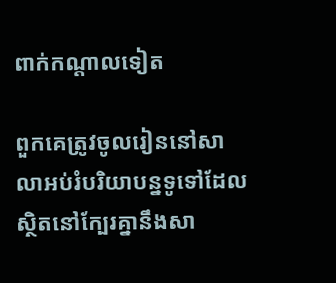ពាក់កណ្តាលទៀត

ពួកគេត្រូវចូលរៀននៅសាលាអប់រំបរិយាបន្នទូទៅដែលស្ថិតនៅក្បែរគ្នានឹងសា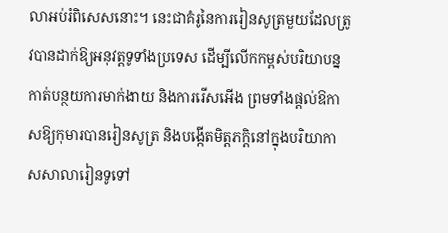លាអប់រំពិសេសនោះ។ នេះជាគំរូនៃការរៀនសូត្រមួយដែលត្រូវបានដាក់ឱ្យអនុវត្តទូទាំងប្រទេស ដើម្បីលើកកម្ពស់បរិយាបន្ន កាត់បន្ថយការមាក់ងាយ និងការរើសអើង ព្រមទាំងផ្តល់ឱកាសឱ្យកុមារបានរៀនសូត្រ និងបង្កើតមិត្តភក្តិនៅក្នុងបរិយាកាសសាលារៀនទូទៅ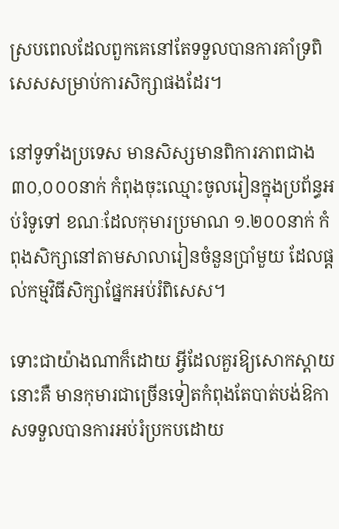ស្របពេលដែលពួកគេនៅតែទទួលបានការគាំទ្រពិសេសសម្រាប់ការសិក្សាផងដែរ។

នៅទូទាំងប្រទេស មានសិស្សមានពិការភាពជាង ៣០,០០០នាក់ កំពុងចុះឈ្មោះចូលរៀនក្នុងប្រព័ន្ធអប់រំទូទៅ ខណៈដែលកុមារប្រមាណ ១.២០០នាក់ កំពុងសិក្សានៅតាមសាលារៀនចំនួនប្រាំមួយ ដែលផ្តល់កម្មវិធីសិក្សាផ្នែកអប់រំពិសេស។

ទោះជាយ៉ាងណាក៏ដោយ អ្វីដែលគួរឱ្យសោកស្តាយនោះគឺ មានកុមារជាច្រើនទៀតកំពុងតែបាត់បង់ឱកាសទទួលបានការអប់រំប្រកបដោយ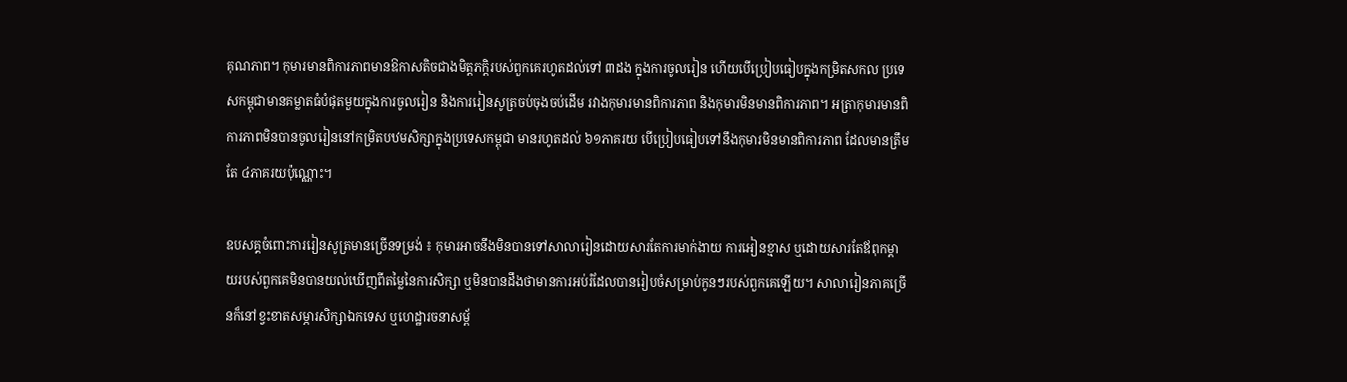គុណភាព។ កុមារមានពិការភាពមានឱកាសតិចជាងមិត្តភក្តិរបស់ពួកគេរហូតដល់ទៅ ៣ដង ក្នុងការចូលរៀន ហើយបើប្រៀបធៀបក្នុងកម្រិតសកល ប្រទេសកម្ពុជាមានគម្លាតធំបំផុតមួយក្នុងការចូលរៀន និងការរៀនសូត្រចប់ចុងចប់ដើម រវាងកុមារមានពិការភាព និងកុមារមិនមានពិការភាព។ អត្រាកុមារមានពិការភាពមិនបានចូលរៀននៅកម្រិតបឋមសិក្សាក្នុងប្រទេសកម្ពុជា មានរហូតដល់ ៦១ភាគរយ បើប្រៀបធៀបទៅនឹងកុមារមិនមានពិការភាព ដែលមានត្រឹមតែ ៤ភាគរយប៉ុណ្ណោះ។

ឧបសគ្គចំពោះការរៀនសូត្រមានច្រើនទម្រង់ ៖ កុមារអាចនឹងមិនបានទៅសាលារៀនដោយសារតែការមាក់ងាយ ការអៀនខ្មាស ឬដោយសារតែឪពុកម្តាយរបស់ពួកគេមិនបានយល់ឃើញពីតម្លៃនៃការសិក្សា ឬមិនបានដឹងថាមានការអប់រំដែលបានរៀបចំសម្រាប់កូនៗរបស់ពួកគេឡើយ។ សាលារៀនភាគច្រើនក៏នៅខ្វះខាតសម្ភារសិក្សាឯកទេស ឬហេដ្ឋារចនាសម្ព័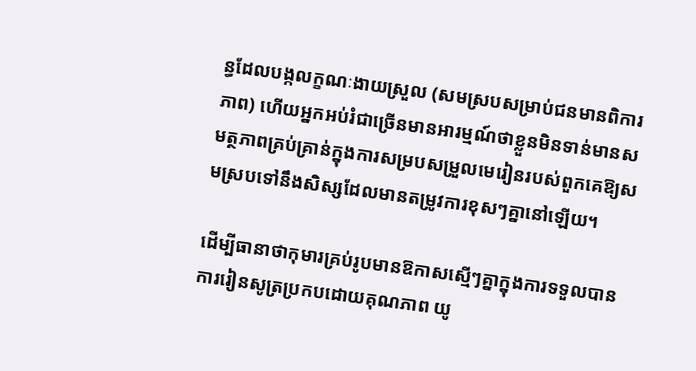ន្ធដែលបង្កលក្ខណៈងាយស្រួល (សមស្របសម្រាប់ជនមានពិការភាព) ហើយអ្នកអប់រំជាច្រើនមានអារម្មណ៍ថាខ្លួនមិនទាន់មានសមត្ថភាពគ្រប់គ្រាន់ក្នុងការសម្របសម្រួលមេរៀនរបស់ពួកគេឱ្យសមស្របទៅនឹងសិស្សដែលមានតម្រូវការខុសៗគ្នានៅឡើយ។

ដើម្បីធានាថាកុមារគ្រប់រូបមានឱកាសស្មើៗគ្នាក្នុងការទទួលបានការរៀនសូត្រប្រកបដោយគុណភាព យូ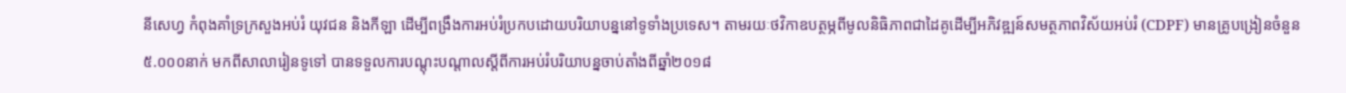នីសេហ្វ កំពុងគាំទ្រក្រសួងអប់រំ យុវជន និងកីឡា ដើម្បីពង្រឹងការអប់រំប្រកបដោយបរិយាបន្ននៅទូទាំងប្រទេស។ តាមរយៈថវិកាឧបត្ថម្ភពីមូលនិធិភាពជាដៃគូដើម្បីអភិវឌ្ឍន៍សមត្ថភាពវិស័យអប់រំ (CDPF) មានគ្រូបង្រៀនចំនួន ៥.០០០នាក់ មកពីសាលារៀនទូទៅ បានទទួលការបណ្តុះបណ្តាលស្តីពីការអប់រំបរិយាបន្នចាប់តាំងពីឆ្នាំ២០១៨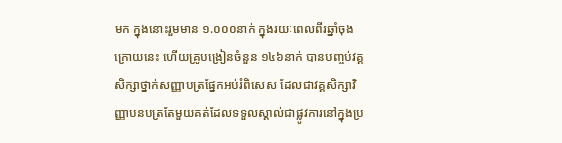មក ក្នុងនោះរួមមាន ១.០០០នាក់ ក្នុងរយៈពេលពីរឆ្នាំចុងក្រោយនេះ ហើយគ្រូបង្រៀនចំនួន ១៤៦នាក់ បានបញ្ចប់វគ្គសិក្សាថ្នាក់សញ្ញាបត្រផ្នែកអប់រំពិសេស ដែលជាវគ្គសិក្សាវិញ្ញាបនបត្រតែមួយគត់ដែលទទួលស្គាល់ជាផ្លូវការនៅក្នុងប្រ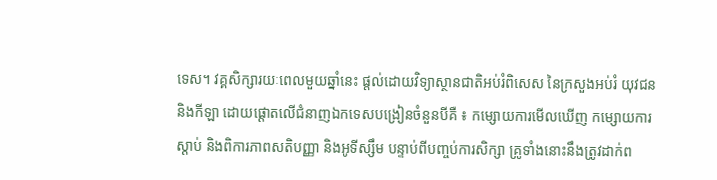ទេស។ វគ្គសិក្សារយៈពេលមួយឆ្នាំនេះ ផ្តល់ដោយវិទ្យាស្ថានជាតិអប់រំពិសេស នៃក្រសួងអប់រំ យុវជន និងកីឡា ដោយផ្តោតលើជំនាញឯកទេសបង្រៀនចំនួនបីគឺ ៖ កម្សោយការមើលឃើញ កម្សោយការស្ដាប់ និងពិការភាពសតិបញ្ញា និងអូទីស្សឹម បន្ទាប់ពីបញ្ចប់ការសិក្សា គ្រូទាំងនោះនឹងត្រូវដាក់ព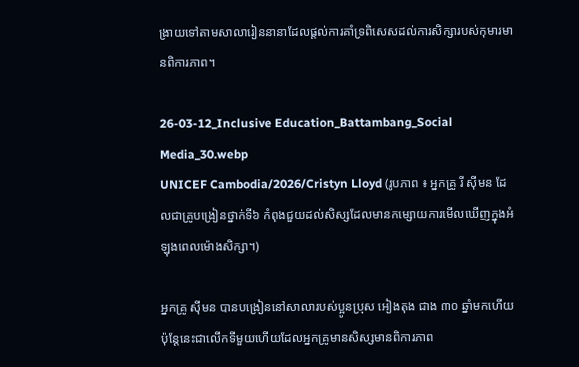ង្រាយទៅតាមសាលារៀននានាដែលផ្តល់ការគាំទ្រពិសេសដល់ការសិក្សារបស់កុមារមានពិការភាព។

26-03-12_Inclusive Education_Battambang_Social Media_30.webp
UNICEF Cambodia/2026/Cristyn Lloyd (រូបភាព ៖ អ្នកគ្រូ រី ស៊ីមន ដែលជាគ្រូបង្រៀនថ្នាក់ទី៦ កំពុងជួយដល់សិស្សដែលមានកម្សោយការមើលឃើញក្នុងអំឡុងពេលម៉ោងសិក្សា។)

អ្នកគ្រូ ស៊ីមន បានបង្រៀននៅសាលារបស់ប្អូនប្រុស អៀងតុង ជាង ៣០ ឆ្នាំមកហើយ ប៉ុន្តែនេះជាលើកទីមួយហើយដែលអ្នកគ្រូមានសិស្សមានពិការភាព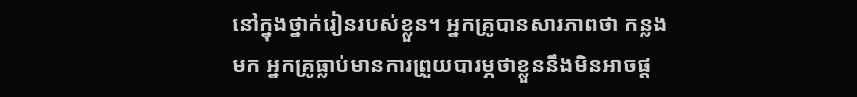នៅក្នុងថ្នាក់រៀនរបស់ខ្លួន។ អ្នកគ្រូបានសារភាពថា កន្លងមក អ្នកគ្រូធ្លាប់មានការព្រួយបារម្ភថាខ្លួននឹងមិនអាចផ្ត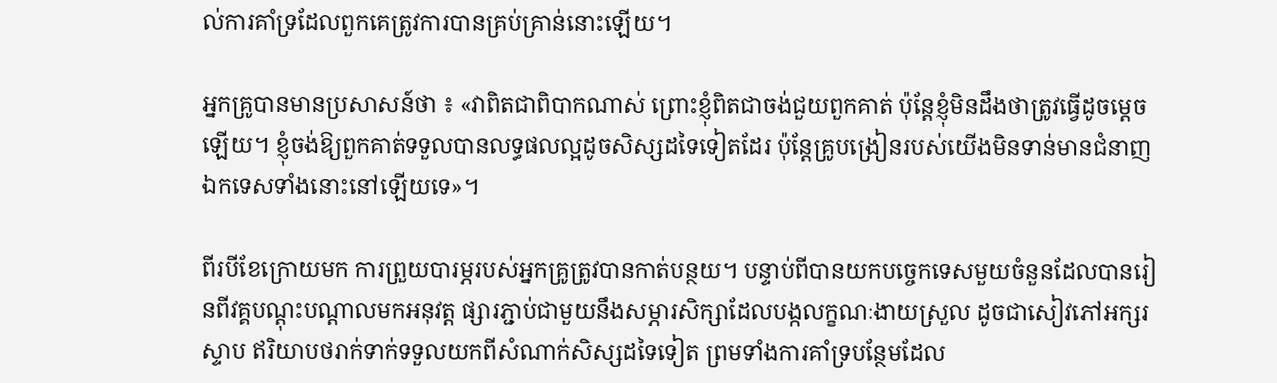ល់ការគាំទ្រដែលពួកគេត្រូវការបានគ្រប់គ្រាន់នោះឡើយ។

អ្នកគ្រូបានមានប្រសាសន៍ថា ៖ «វាពិតជាពិបាកណាស់ ព្រោះខ្ញុំពិតជាចង់ជួយពួកគាត់ ប៉ុន្តែខ្ញុំមិនដឹងថាត្រូវធ្វើដូចម្តេចឡើយ។ ខ្ញុំចង់ឱ្យពួកគាត់ទទួលបានលទ្ធផលល្អដូចសិស្សដទៃទៀតដែរ ប៉ុន្តែគ្រូបង្រៀនរបស់យើងមិនទាន់មានជំនាញឯកទេសទាំងនោះនៅឡើយទេ»។

ពីរបីខែក្រោយមក ការព្រួយបារម្ភរបស់អ្នកគ្រូត្រូវបានកាត់បន្ថយ។ បន្ទាប់ពីបានយកបច្ចេកទេសមួយចំនួនដែលបានរៀនពីវគ្គបណ្តុះបណ្តាលមកអនុវត្ត ផ្សារភ្ជាប់ជាមួយនឹងសម្ភារសិក្សាដែលបង្កលក្ខណៈងាយស្រួល ដូចជាសៀវភៅអក្សរស្ទាប ឥរិយាបថរាក់ទាក់ទទួលយកពីសំណាក់សិស្សដទៃទៀត ព្រមទាំងការគាំទ្របន្ថែមដែល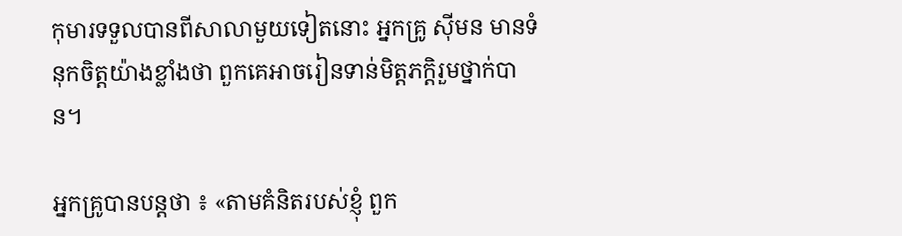កុមារទទួលបានពីសាលាមួយទៀតនោះ អ្នកគ្រូ ស៊ីមន មានទំនុកចិត្តយ៉ាងខ្លាំងថា ពួកគេអាចរៀនទាន់មិត្តភក្តិរួមថ្នាក់បាន។

អ្នកគ្រូបានបន្តថា ៖ «តាមគំនិតរបស់ខ្ញុំ ពួក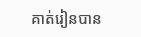គាត់រៀនបាន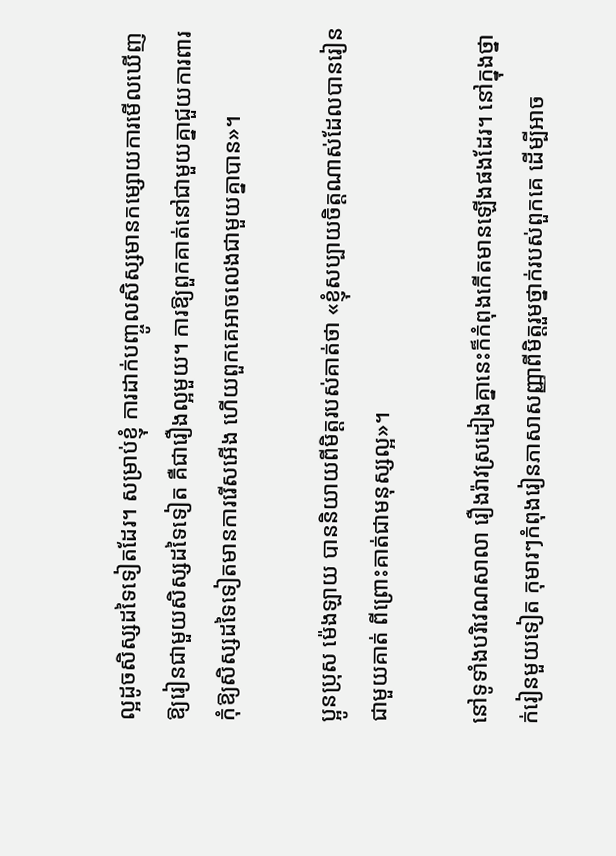ល្អដូចសិស្សដទៃទៀតដែរ។ សម្រាប់ខ្ញុំ ការដាក់បញ្ចូលសិស្សមានកម្សោយការមើលឃើញឱ្យរៀនជាមួយសិស្សដទៃទៀត គឺជារឿងល្អមួយ។ ការឱ្យពួកគាត់នៅជាមួយគ្នាជួយការពារកុំឱ្យសិស្សដទៃទៀតមានការរើសអើង ហើយពួកគេអាចលេងជាមួយគ្នាបាន»។

ប្អូនប្រុស ម៉េងឡាយ បាននិយាយពីមិត្តរបស់គាត់ថា «ខ្ញុំសប្បាយចិត្តណាស់ដែលបានរៀនជាមួយគាត់ ពីព្រោះគាត់ជាមនុស្សល្អ»។

នៅទូទាំងបរិវេណសាលា រឿងរ៉ាវស្រដៀងគ្នានេះក៏កំពុងកើតមានឡើងផងដែរ។ នៅក្នុងថ្នាក់រៀនមួយទៀត កុមារៗកំពុងរៀនភាសាសញ្ញាពីមិត្តរួមថ្នាក់របស់ពួកគេ ដើម្បីអាច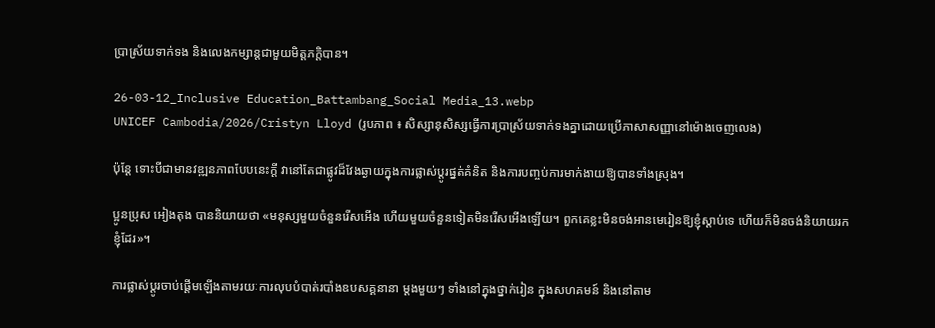ប្រាស្រ័យទាក់ទង និងលេងកម្សាន្តជាមួយមិត្តភក្តិបាន។

26-03-12_Inclusive Education_Battambang_Social Media_13.webp
UNICEF Cambodia/2026/Cristyn Lloyd (រូបភាព ៖ សិស្សានុសិស្សធ្វើការប្រាស្រ័យទាក់ទងគ្នាដោយប្រើភាសាសញ្ញានៅម៉ោងចេញលេង)

ប៉ុន្តែ ទោះបីជាមានវឌ្ឍនភាពបែបនេះក្តី វានៅតែជាផ្លូវដ៏វែងឆ្ងាយក្នុងការផ្លាស់ប្តូរផ្នត់គំនិត និងការបញ្ចប់ការមាក់ងាយឱ្យបានទាំងស្រុង។

ប្អូនប្រុស អៀងតុង បាននិយាយថា «មនុស្សមួយចំនួនរើសអើង ហើយមួយចំនួនទៀតមិនរើសអើងឡើយ។ ពួកគេខ្លះមិនចង់អានមេរៀនឱ្យខ្ញុំស្តាប់ទេ ហើយក៏មិនចង់និយាយរកខ្ញុំដែរ»។

ការផ្លាស់ប្តូរចាប់ផ្តើមឡើងតាមរយៈការលុបបំបាត់របាំងឧបសគ្គនានា ម្តងមួយៗ ទាំងនៅក្នុងថ្នាក់រៀន ក្នុងសហគមន៍ និងនៅតាម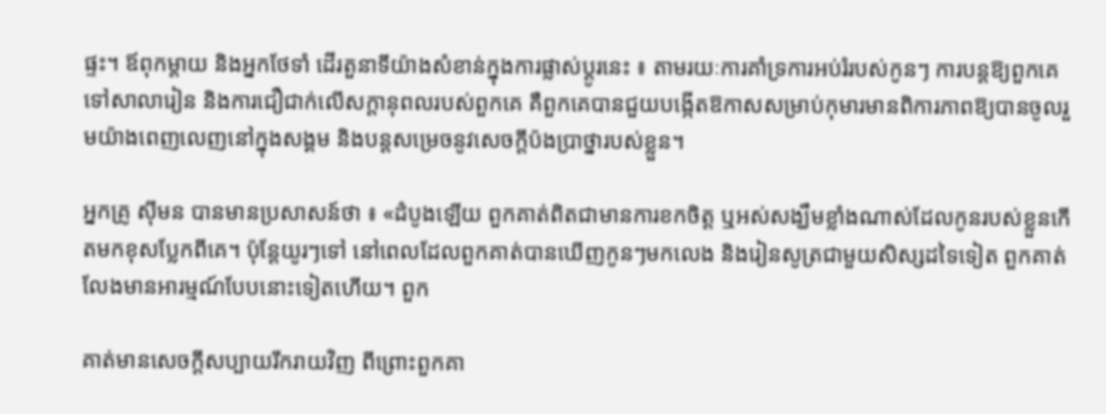ផ្ទះ។ ឪពុកម្តាយ និងអ្នកថែទាំ ដើរតួនាទីយ៉ាងសំខាន់ក្នុងការផ្លាស់ប្តូរនេះ ៖ តាមរយៈការគាំទ្រការអប់រំរបស់កូនៗ ការបន្តឱ្យពួកគេទៅសាលារៀន និងការជឿជាក់លើសក្តានុពលរបស់ពួកគេ គឺពួកគេបានជួយបង្កើតឱកាសសម្រាប់កុមារមានពិការភាពឱ្យបានចូលរួមយ៉ាងពេញលេញនៅក្នុងសង្គម និងបន្តសម្រេចនូវសេចក្ដីប៉ងប្រាថ្នារបស់ខ្លួន។

អ្នកគ្រូ ស៊ីមន បានមានប្រសាសន៍ថា ៖ «ដំបូងឡើយ ពួកគាត់ពិតជាមានការខកចិត្ត ឬអស់សង្ឃឹមខ្លាំងណាស់ដែលកូនរបស់ខ្លួនកើតមកខុសប្លែកពីគេ។ ប៉ុន្តែយូរៗទៅ នៅពេលដែលពួកគាត់បានឃើញកូនៗមកលេង និងរៀនសូត្រជាមួយសិស្សដទៃទៀត ពួកគាត់លែងមានអារម្មណ៍បែបនោះទៀតហើយ។ ពួក

គាត់មានសេចក្តីសប្បាយរីករាយវិញ ពីព្រោះពួកគា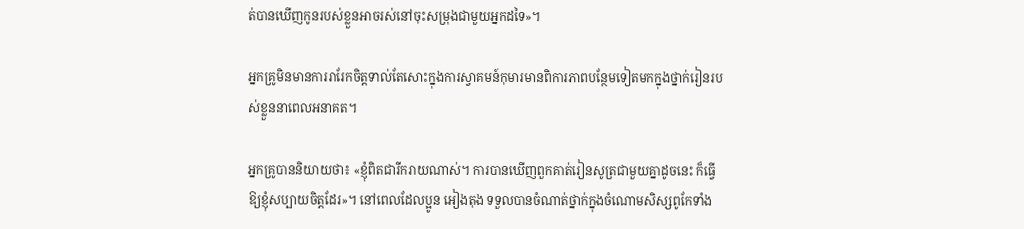ត់បានឃើញកូនរបស់ខ្លួនអាចរស់នៅចុះសម្រុងជាមួយអ្នកដទៃ»។

អ្នកគ្រូមិនមានការរារែកចិត្តទាល់តែសោះក្នុងការស្វាគមន៍កុមារមានពិការភាពបន្ថែមទៀតមកក្នុងថ្នាក់រៀនរបស់ខ្លួននាពេលអនាគត។

អ្នកគ្រូបាននិយាយថា៖ «ខ្ញុំពិតជារីករាយណាស់។ ការបានឃើញពួកគាត់រៀនសូត្រជាមួយគ្នាដូចនេះ ក៏ធ្វើឱ្យខ្ញុំសប្បាយចិត្តដែរ»។ នៅពេលដែលប្អូន អៀងតុង ទទួលបានចំណាត់ថ្នាក់ក្នុងចំណោមសិស្សពូកែទាំង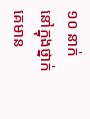១០ នាក់នៅក្នុងថ្នាក់ គេមាន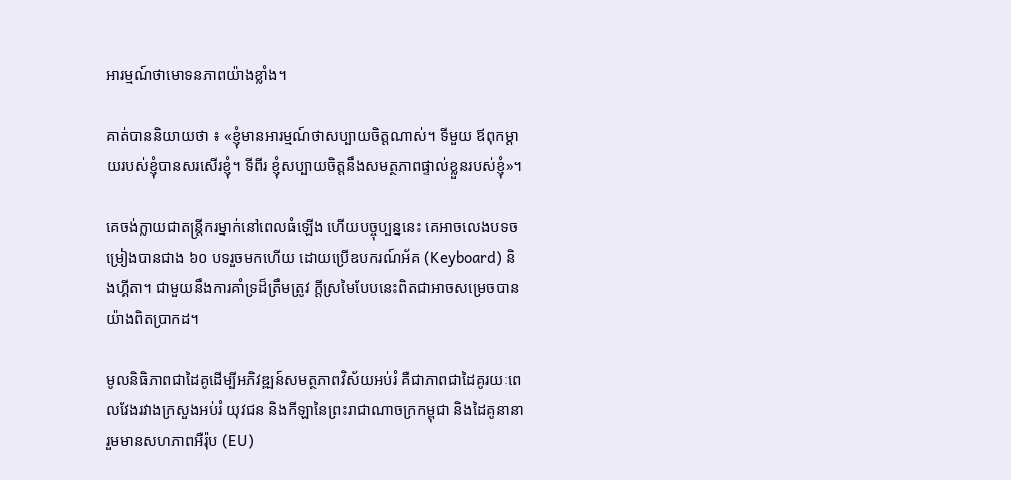អារម្មណ៍ថាមោទនភាពយ៉ាងខ្លាំង។

គាត់បាននិយាយថា ៖ «ខ្ញុំមានអារម្មណ៍ថាសប្បាយចិត្តណាស់។ ទីមួយ ឪពុកម្តាយរបស់ខ្ញុំបានសរសើរខ្ញុំ។ ទីពីរ ខ្ញុំសប្បាយចិត្តនឹងសមត្ថភាពផ្ទាល់ខ្លួនរបស់ខ្ញុំ»។

គេចង់ក្លាយជាតន្ត្រីករម្នាក់នៅពេលធំឡើង ហើយបច្ចុប្បន្ននេះ គេអាចលេងបទចម្រៀងបានជាង ៦០ បទរួចមកហើយ ដោយប្រើឧបករណ៍អ័គ (Keyboard) និងហ្គីតា។ ជាមួយនឹងការគាំទ្រដ៏ត្រឹមត្រូវ ក្តីស្រមៃបែបនេះពិតជាអាចសម្រេចបានយ៉ាងពិតប្រាកដ។

មូលនិធិភាពជាដៃគូដើម្បីអភិវឌ្ឍន៍សមត្ថភាពវិស័យអប់រំ គឺជាភាពជាដៃគូរយៈពេលវែងរវាងក្រសួងអប់រំ យុវជន និងកីឡានៃព្រះរាជាណាចក្រកម្ពុជា និងដៃគូនានា រួមមានសហភាពអឺរ៉ុប (EU)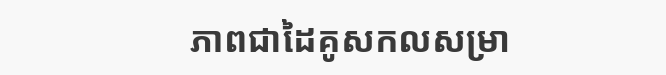ភាពជាដៃគូសកលសម្រា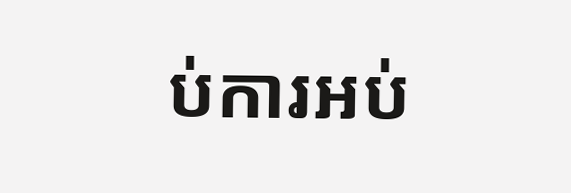ប់ការអប់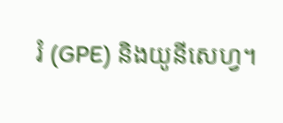រំ (GPE) និងយូនីសេហ្វ។